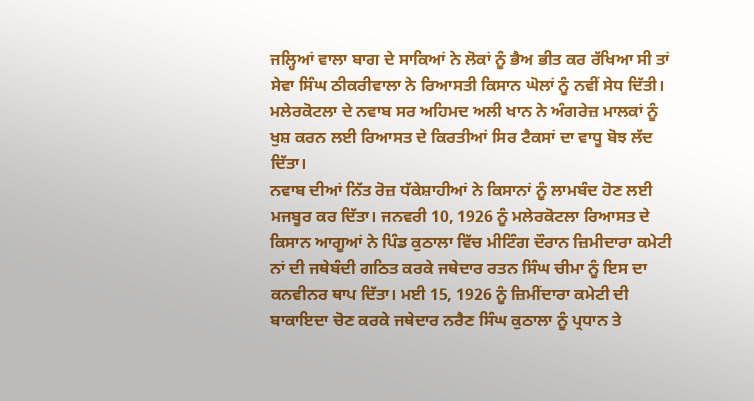ਜਲ੍ਹਿਆਂ ਵਾਲਾ ਬਾਗ ਦੇ ਸਾਕਿਆਂ ਨੇ ਲੋਕਾਂ ਨੂੰ ਭੈਅ ਭੀਤ ਕਰ ਰੱਖਿਆ ਸੀ ਤਾਂ ਸੇਵਾ ਸਿੰਘ ਠੀਕਰੀਵਾਲਾ ਨੇ ਰਿਆਸਤੀ ਕਿਸਾਨ ਘੋਲਾਂ ਨੂੰ ਨਵੀਂ ਸੇਧ ਦਿੱਤੀ। ਮਲੇਰਕੋਟਲਾ ਦੇ ਨਵਾਬ ਸਰ ਅਹਿਮਦ ਅਲੀ ਖਾਨ ਨੇ ਅੰਗਰੇਜ਼ ਮਾਲਕਾਂ ਨੂੰ ਖੁਸ਼ ਕਰਨ ਲਈ ਰਿਆਸਤ ਦੇ ਕਿਰਤੀਆਂ ਸਿਰ ਟੈਕਸਾਂ ਦਾ ਵਾਧੂ ਬੋਝ ਲੱਦ ਦਿੱਤਾ।
ਨਵਾਬ ਦੀਆਂ ਨਿੱਤ ਰੋਜ਼ ਧੱਕੇਸ਼ਾਹੀਆਂ ਨੇ ਕਿਸਾਨਾਂ ਨੂੰ ਲਾਮਬੰਦ ਹੋਣ ਲਈ ਮਜਬੂਰ ਕਰ ਦਿੱਤਾ। ਜਨਵਰੀ 10, 1926 ਨੂੰ ਮਲੇਰਕੋਟਲਾ ਰਿਆਸਤ ਦੇ ਕਿਸਾਨ ਆਗੂਆਂ ਨੇ ਪਿੰਡ ਕੁਠਾਲਾ ਵਿੱਚ ਮੀਟਿੰਗ ਦੌਰਾਨ ਜ਼ਿਮੀਦਾਰਾ ਕਮੇਟੀ ਨਾਂ ਦੀ ਜਥੇਬੰਦੀ ਗਠਿਤ ਕਰਕੇ ਜਥੇਦਾਰ ਰਤਨ ਸਿੰਘ ਚੀਮਾ ਨੂੰ ਇਸ ਦਾ ਕਨਵੀਨਰ ਥਾਪ ਦਿੱਤਾ। ਮਈ 15, 1926 ਨੂੰ ਜ਼ਿਮੀਂਦਾਰਾ ਕਮੇਟੀ ਦੀ ਬਾਕਾਇਦਾ ਚੋਣ ਕਰਕੇ ਜਥੇਦਾਰ ਨਰੈਣ ਸਿੰਘ ਕੁਠਾਲਾ ਨੂੰ ਪ੍ਰਧਾਨ ਤੇ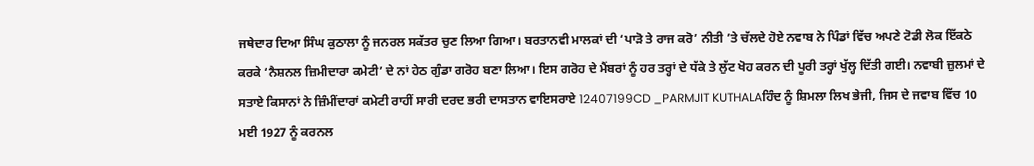ਜਥੇਦਾਰ ਦਿਆ ਸਿੰਘ ਕੁਠਾਲਾ ਨੂੰ ਜਨਰਲ ਸਕੱਤਰ ਚੁਣ ਲਿਆ ਗਿਆ। ਬਰਤਾਨਵੀ ਮਾਲਕਾਂ ਦੀ ‘ਪਾੜੋ ਤੇ ਰਾਜ ਕਰੋ’ ਨੀਤੀ ’ਤੇ ਚੱਲਦੇ ਹੋਏ ਨਵਾਬ ਨੇ ਪਿੰਡਾਂ ਵਿੱਚ ਅਪਣੇ ਟੋਡੀ ਲੋਕ ਇੱਕਠੇ ਕਰਕੇ ‘ਨੈਸ਼ਨਲ ਜ਼ਿਮੀਦਾਰਾ ਕਮੇਟੀ’ ਦੇ ਨਾਂ ਹੇਠ ਗੁੰਡਾ ਗਰੋਹ ਬਣਾ ਲਿਆ। ਇਸ ਗਰੋਹ ਦੇ ਮੈਂਬਰਾਂ ਨੂੰ ਹਰ ਤਰ੍ਹਾਂ ਦੇ ਧੱਕੇ ਤੇ ਲੁੱਟ ਖੋਹ ਕਰਨ ਦੀ ਪੂਰੀ ਤਰ੍ਹਾਂ ਖੁੱਲ੍ਹ ਦਿੱਤੀ ਗਈ। ਨਵਾਬੀ ਜ਼ੁਲਮਾਂ ਦੇ ਸਤਾਏ ਕਿਸਾਨਾਂ ਨੇ ਜ਼ਿੰਮੀਂਦਾਰਾਂ ਕਮੇਟੀ ਰਾਹੀਂ ਸਾਰੀ ਦਰਦ ਭਰੀ ਦਾਸਤਾਨ ਵਾਇਸਰਾਏ 12407199CD _PARMJIT KUTHALAਹਿੰਦ ਨੂੰ ਸ਼ਿਮਲਾ ਲਿਖ ਭੇਜੀ, ਜਿਸ ਦੇ ਜਵਾਬ ਵਿੱਚ 10 ਮਈ 1927 ਨੂੰ ਕਰਨਲ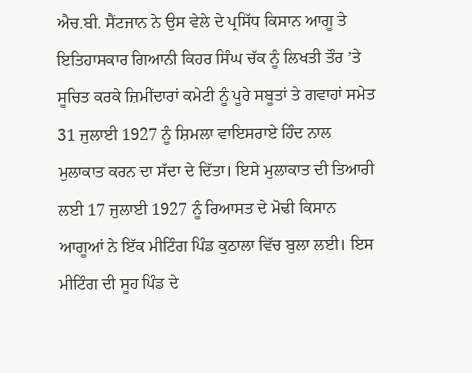ਐਚ.ਬੀ. ਸੈਂਟਜਾਨ ਨੇ ਉਸ ਵੇਲੇ ਦੇ ਪ੍ਰਸਿੱਧ ਕਿਸਾਨ ਆਗੂ ਤੇ ਇਤਿਹਾਸਕਾਰ ਗਿਆਨੀ ਕਿਹਰ ਸਿੰਘ ਚੱਕ ਨੂੰ ਲਿਖਤੀ ਤੌਰ ’ਤੇ ਸੂਚਿਤ ਕਰਕੇ ਜ਼ਿਮੀਂਦਾਰਾਂ ਕਮੇਟੀ ਨੂੰ ਪੂਰੇ ਸਬੂਤਾਂ ਤੇ ਗਵਾਹਾਂ ਸਮੇਤ 31 ਜੁਲਾਈ 1927 ਨੂੰ ਸ਼ਿਮਲਾ ਵਾਇਸਰਾਏ ਹਿੰਦ ਨਾਲ ਮੁਲਾਕਾਤ ਕਰਨ ਦਾ ਸੱਦਾ ਦੇ ਦਿੱਤਾ। ਇਸੇ ਮੁਲਾਕਾਤ ਦੀ ਤਿਆਰੀ ਲਈ 17 ਜੁਲਾਈ 1927 ਨੂੰ ਰਿਆਸਤ ਦੇ ਮੋਢੀ ਕਿਸਾਨ ਆਗੂਆਂ ਨੇ ਇੱਕ ਮੀਟਿੰਗ ਪਿੰਡ ਕੁਠਾਲਾ ਵਿੱਚ ਬੁਲਾ ਲਈ। ਇਸ ਮੀਟਿੰਗ ਦੀ ਸੂਹ ਪਿੰਡ ਦੇ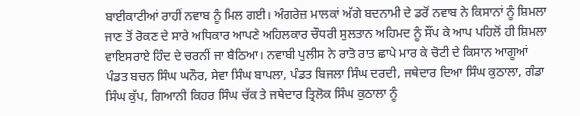ਬਾਈਕਾਟੀਆਂ ਰਾਹੀਂ ਨਵਾਬ ਨੂੰ ਮਿਲ ਗਈ। ਅੰਗਰੇਜ਼ ਮਾਲਕਾਂ ਅੱਗੇ ਬਦਨਾਮੀ ਦੇ ਡਰੋਂ ਨਵਾਬ ਨੇ ਕਿਸਾਨਾਂ ਨੂੰ ਸ਼ਿਮਲਾ ਜਾਣ ਤੋਂ ਰੋਕਣ ਦੇ ਸਾਰੇ ਅਧਿਕਾਰ ਆਪਣੇ ਅਹਿਲਕਾਰ ਚੌਧਰੀ ਸੁਲਤਾਨ ਅਹਿਮਦ ਨੂੰ ਸੌਂਪ ਕੇ ਆਪ ਪਹਿਲੋਂ ਹੀ ਸ਼ਿਮਲਾ ਵਾਇਸਰਾਏ ਹਿੰਦ ਦੇ ਚਰਨੀਂ ਜਾ ਬੈਠਿਆ। ਨਵਾਬੀ ਪੁਲੀਸ ਨੇ ਰਾਤੋ ਰਾਤ ਛਾਪੇ ਮਾਰ ਕੇ ਚੋਟੀ ਦੇ ਕਿਸਾਨ ਆਗੂਆਂ ਪੰਡਤ ਬਚਨ ਸਿੰਘ ਘਨੌਰ, ਸੇਵਾ ਸਿੰਘ ਬਾਪਲਾ, ਪੰਡਤ ਬਿਜਲਾ ਸਿੰਘ ਦਰਦੀ, ਜਥੇਦਾਰ ਦਿਆ ਸਿੰਘ ਕੁਠਾਲਾ, ਗੰਡਾ ਸਿੰਘ ਕੁੱਪ, ਗਿਆਨੀ ਕਿਹਰ ਸਿੰਘ ਚੱਕ ਤੇ ਜਥੇਦਾਰ ਤ੍ਰਿਲੋਕ ਸਿੰਘ ਕੁਠਾਲਾ ਨੂੰ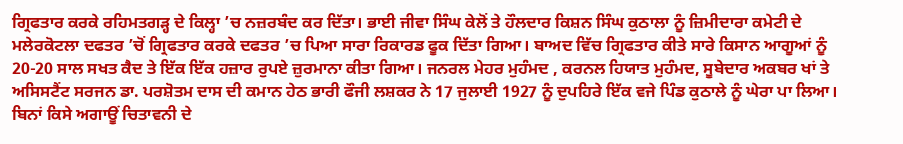ਗ੍ਰਿਫਤਾਰ ਕਰਕੇ ਰਹਿਮਤਗੜ੍ਹ ਦੇ ਕਿਲ੍ਹਾ ’ਚ ਨਜ਼ਰਬੰਦ ਕਰ ਦਿੱਤਾ। ਭਾਈ ਜੀਵਾ ਸਿੰਘ ਕੇਲੋਂ ਤੇ ਹੌਲਦਾਰ ਕਿਸ਼ਨ ਸਿੰਘ ਕੁਠਾਲਾ ਨੂੰ ਜ਼ਿਮੀਦਾਰਾ ਕਮੇਟੀ ਦੇ ਮਲੇਰਕੋਟਲਾ ਦਫਤਰ ’ਚੋਂ ਗ੍ਰਿਫਤਾਰ ਕਰਕੇ ਦਫਤਰ ’ਚ ਪਿਆ ਸਾਰਾ ਰਿਕਾਰਡ ਫੂਕ ਦਿੱਤਾ ਗਿਆ। ਬਾਅਦ ਵਿੱਚ ਗ੍ਰਿਫਤਾਰ ਕੀਤੇ ਸਾਰੇ ਕਿਸਾਨ ਆਗੂਆਂ ਨੂੰ 20-20 ਸਾਲ ਸਖਤ ਕੈਦ ਤੇ ਇੱਕ ਇੱਕ ਹਜ਼ਾਰ ਰੁਪਏ ਜ਼ੁਰਮਾਨਾ ਕੀਤਾ ਗਿਆ। ਜਨਰਲ ਮੇਹਰ ਮੁਹੰਮਦ , ਕਰਨਲ ਹਿਯਾਤ ਮੁਹੰਮਦ, ਸੂਬੇਦਾਰ ਅਕਬਰ ਖਾਂ ਤੇ ਅਸਿਸਟੈਂਟ ਸਰਜਨ ਡਾ. ਪਰਸ਼ੋਤਮ ਦਾਸ ਦੀ ਕਮਾਨ ਹੇਠ ਭਾਰੀ ਫੌਜੀ ਲਸ਼ਕਰ ਨੇ 17 ਜੁਲਾਈ 1927 ਨੂੰ ਦੁਪਹਿਰੇ ਇੱਕ ਵਜੇ ਪਿੰਡ ਕੁਠਾਲੇ ਨੂੰ ਘੇਰਾ ਪਾ ਲਿਆ। ਬਿਨਾਂ ਕਿਸੇ ਅਗਾਊਂ ਚਿਤਾਵਨੀ ਦੇ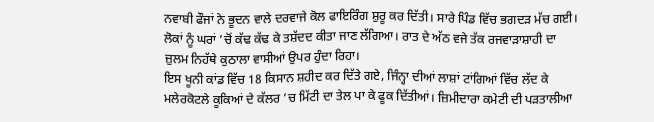ਨਵਾਬੀ ਫੌਜਾਂ ਨੇ ਭੂਦਨ ਵਾਲੇ ਦਰਵਾਜੇ ਕੋਲ ਫਾਇਰਿੰਗ ਸ਼ੁਰੂ ਕਰ ਦਿੱਤੀ। ਸਾਰੇ ਪਿੰਡ ਵਿੱਚ ਭਗਦੜ ਮੱਚ ਗਈ। ਲੋਕਾਂ ਨੂੰ ਘਰਾਂ ’ਚੋਂ ਕੱਢ ਕੱਢ ਕੇ ਤਸ਼ੱਦਦ ਕੀਤਾ ਜਾਣ ਲੱਗਿਆ। ਰਾਤ ਦੇ ਅੱਠ ਵਜੇ ਤੱਕ ਰਜਵਾੜਾਸ਼ਾਹੀ ਦਾ ਜ਼ੁਲਮ ਨਿਹੱਥੇ ਕੁਠਾਲਾ ਵਾਸੀਆਂ ਉਪਰ ਹੁੰਦਾ ਰਿਹਾ।
ਇਸ ਖੂਨੀ ਕਾਂਡ ਵਿੱਚ 18 ਕਿਸਾਨ ਸ਼ਹੀਦ ਕਰ ਦਿੱਤੇ ਗਏ, ਜਿੰਨ੍ਹਾ ਦੀਆਂ ਲਾਸ਼ਾਂ ਟਾਂਗਿਆਂ ਵਿੱਚ ਲੱਦ ਕੇ ਮਲੇਰਕੋਟਲੇ ਕੂਕਿਆਂ ਦੇ ਕੱਲਰ ’ਚ ਮਿੱਟੀ ਦਾ ਤੇਲ ਪਾ ਕੇ ਫੂਕ ਦਿੱਤੀਆਂ। ਜ਼ਿਮੀਦਾਰਾ ਕਮੇਟੀ ਦੀ ਪੜਤਾਲੀਆ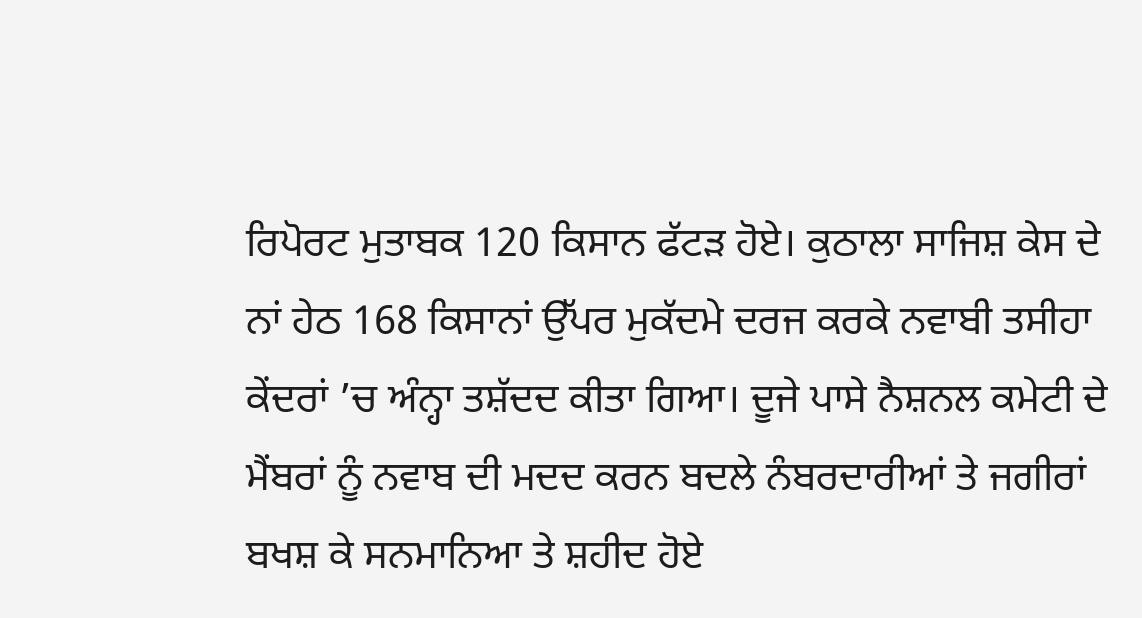ਰਿਪੋਰਟ ਮੁਤਾਬਕ 120 ਕਿਸਾਨ ਫੱਟੜ ਹੋਏ। ਕੁਠਾਲਾ ਸਾਜਿਸ਼ ਕੇਸ ਦੇ ਨਾਂ ਹੇਠ 168 ਕਿਸਾਨਾਂ ਉੱਪਰ ਮੁਕੱਦਮੇ ਦਰਜ ਕਰਕੇ ਨਵਾਬੀ ਤਸੀਹਾ ਕੇਂਦਰਾਂ ’ਚ ਅੰਨ੍ਹਾ ਤਸ਼ੱਦਦ ਕੀਤਾ ਗਿਆ। ਦੂਜੇ ਪਾਸੇ ਨੈਸ਼ਨਲ ਕਮੇਟੀ ਦੇ ਮੈਂਬਰਾਂ ਨੂੰ ਨਵਾਬ ਦੀ ਮਦਦ ਕਰਨ ਬਦਲੇ ਨੰਬਰਦਾਰੀਆਂ ਤੇ ਜਗੀਰਾਂ ਬਖਸ਼ ਕੇ ਸਨਮਾਨਿਆ ਤੇ ਸ਼ਹੀਦ ਹੋਏ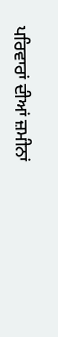ਪਰਿਵਾਰਾਂ ਦੀਆਂ ਜ਼ਮੀਨਾਂ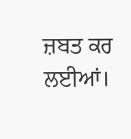ਜ਼ਬਤ ਕਰ ਲਈਆਂ।